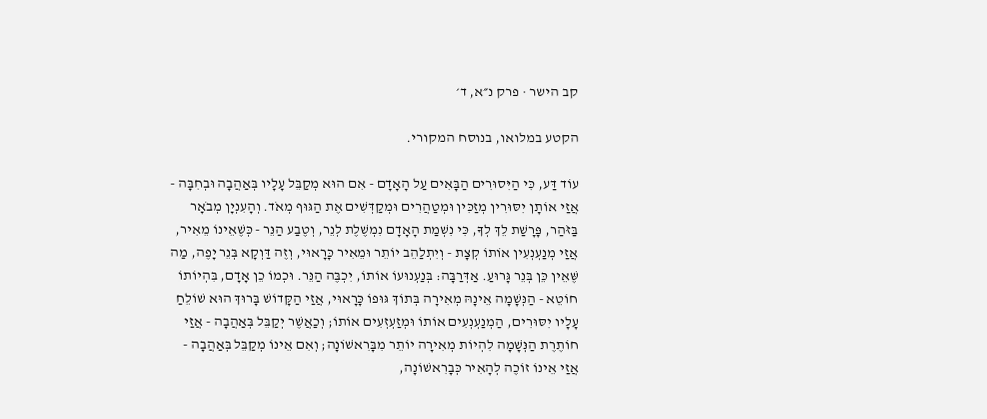קב הישר · פרק נ״א, ד׳

הקטע במלואו, בנוסח המקורי.

עוֹד דַּע, כִּי הַיִּסוּרִים הַבָּאִים עַל הָאָדָם - אִם הוּא מְקַבֵּל עָלָיו בְּאַהֲבָה וּבְחִבָּה - אֲזַי אוֹתָן יִסּוּרִין מְזַכִּין וּמְטַהֲרִים וּמְקַדְּשִׁים אֶת הַגּוּף מְאֹד. וְהָעִנְיָן מְבֹאָר בַּזֹּהַר, פָּרָשַׁת לֵךְ לְךָ, כִּי נִשְׁמַת הָאָדָם נִמְשֶׁלֶת לְנֵר, וְטֶבַע הַנֵּר - כְּשֶׁאֵינוֹ מֵאִיר, אֲזַי מְנַעְנְעִין אוֹתוֹ קְצָת - וְיִתְלַהֵב יוֹתֵר וּמֵאִיר כָּרָאוּי, וְזֶה דַּוְקָא בְּנֵר יָפֶה, מַה שֶּׁאֵין כֵּן בְּנֵר גָּרוּעַ. אַדְּרַבָּה: בְּנַעְנוּעוֹ אוֹתוֹ, יִכְבֶּה הַנֵּר. וּכְמוֹ כֵן אָדָם, בִּהְיוֹתוֹ חוֹטֵא - הַנְּשָׁמָה אֵינָהּ מְאִירָה בְּתוֹךְ גּוּפוֹ כָּרָאוּי, אֲזַי הַקָּדוֹשׁ בָּרוּךְ הוּא שׁוֹלֵחַ עָלָיו יִסּוּרִים, הַמְנַעְנְעִים אוֹתוֹ וּמְזַעְזְעִים אוֹתוֹ; וְכַאֲשֶׁר יְקַבֵּל בְּאַהֲבָה - אֲזַי חוֹתֶרֶת הַנְּשָׁמָה לִהְיוֹת מְאִירָה יוֹתֵר מִבָּרִאשׁוֹנָה; וְאִם אֵינוֹ מְקַבֵּל בְּאַהֲבָה - אֲזַי אֵינוֹ זוֹכֶה לְהָאִיר כְּבָרִאשׁוֹנָה,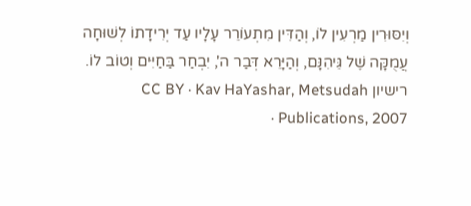וְיִסּוּרִין מַרְעִין לוֹ, וְהַדִּין מִתְעוֹרֵר עָלָיו עַד יְרִידָתוֹ לְשׁוּחָה עֲמֻקָּה שֶׁל גֵּיהִנָּם, וְהַיָּרֵא דְּבַר ה', יִבְחַר בַּחַיִּים וְטוֹב לוֹ.
רישיון CC BY · Kav HaYashar, Metsudah Publications, 2007 ·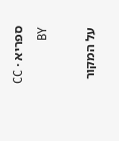ספריא · CC BY

על המקור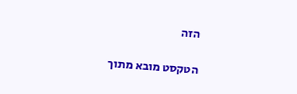הזה

הטקסט מובא מתוך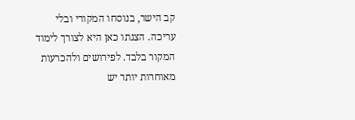קב הישר, בנוסחו המקורי ובלי עריכה. הצגתו כאן היא לצורך לימוד המקור בלבד. לפירושים ולהכרעות מאוחרות יותר יש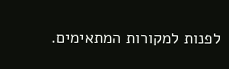לפנות למקורות המתאימים.